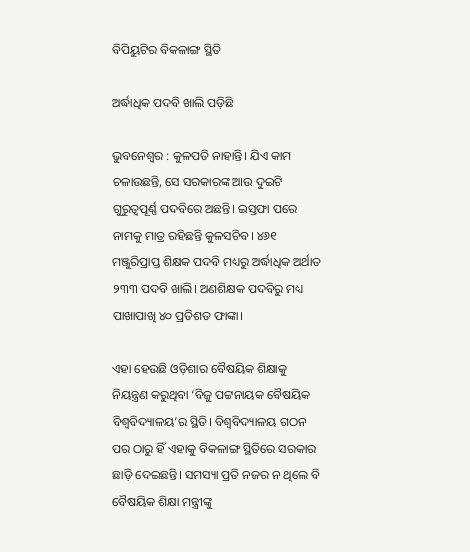ବିପିୟୁଟିର ବିକଳାଙ୍ଗ ସ୍ଥିତି

ଅର୍ଦ୍ଧାଧିକ ପଦବି ଖାଲି ପଡ଼ିଛି

ଭୁବନେଶ୍ୱର : କୁଳପତି ନାହାନ୍ତି। ଯିଏ କାମ ଚଳାଉଛନ୍ତି, ସେ ସରକାରଙ୍କ ଆଉ ଦୁଇଟି ଗୁରୁତ୍ୱପୂର୍ଣ୍ଣ ପଦବିରେ ଅଛନ୍ତି। ଇସ୍ତଫା ପରେ ନାମକୁ ମାତ୍ର ରହିଛନ୍ତି କୁଳସଚିବ। ୪୬୧ ମଞ୍ଜୁରିପ୍ରାପ୍ତ ଶିକ୍ଷକ ପଦବି ମଧ୍ୟରୁ ଅର୍ଦ୍ଧାଧିକ ଅର୍ଥାତ ୨୩୩ ପଦବି ଖାଲି। ଅଣଶିକ୍ଷକ ପଦବିରୁ ମଧ୍ୟ ପାଖାପାଖି ୪୦ ପ୍ରତିଶତ ଫାଙ୍କା।

ଏହା ହେଉଛି ଓଡ଼ିଶାର ବୈଷୟିକ ଶିକ୍ଷାକୁ ନିୟନ୍ତ୍ରଣ କରୁଥିବା ‘ବିଜୁ ପଟ୍ଟନାୟକ ବୈଷୟିକ ବିଶ୍ୱବିଦ୍ୟାଳୟ’ର ସ୍ଥିତି। ବିଶ୍ୱବିଦ୍ୟାଳୟ ଗଠନ ପର ଠାରୁ ହିଁ ଏହାକୁ ବିକଳାଙ୍ଗ ସ୍ଥିତିରେ ସରକାର ଛାଡ଼ି ଦେଇଛନ୍ତି। ସମସ୍ୟା ପ୍ରତି ନଜର ନ ଥିଲେ ବି ବୈଷୟିକ ଶିକ୍ଷା ମନ୍ତ୍ରୀଙ୍କୁ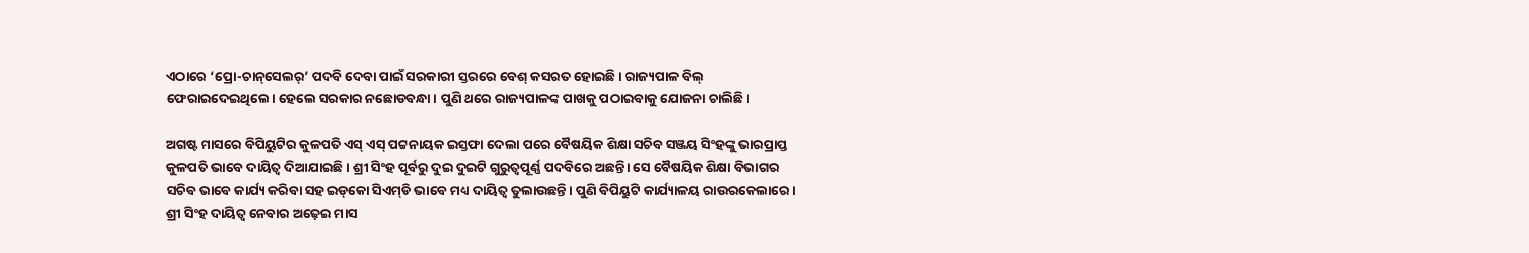ଏଠାରେ ‘ପ୍ରୋ-ଚାନ୍‌ସେଲର୍‌’ ପଦବି ଦେବା ପାଇଁ ସରକାରୀ ସ୍ତରରେ ବେଶ୍‌ କସରତ ହୋଇଛି। ରାଜ୍ୟପାଳ ବିଲ୍‌ ଫେରାଇଦେଇଥିଲେ। ହେଲେ ସରକାର ନଛୋଡବନ୍ଧା। ପୁଣି ଥରେ ରାଜ୍ୟପାଳଙ୍କ ପାଖକୁ ପଠାଇବାକୁ ଯୋଜନା ଚାଲିଛି।

ଅଗଷ୍ଟ ମାସରେ ବିପିୟୁଟିର କୁଳପତି ଏସ୍‌ ଏସ୍‌ ପଟ୍ଟନାୟକ ଇସ୍ତଫା ଦେଲା ପରେ ବୈଷୟିକ ଶିକ୍ଷା ସଚିବ ସଞ୍ଜୟ ସିଂହଙ୍କୁ ଭାରପ୍ରାପ୍ତ
କୁଳପତି ଭାବେ ଦାୟିତ୍ୱ ଦିଆଯାଇଛି। ଶ୍ରୀ ସିଂହ ପୂର୍ବରୁ ଦୁଇ ଦୁଇଟି ଗୁରୁତ୍ୱପୂର୍ଣ୍ଣ ପଦବିରେ ଅଛନ୍ତି। ସେ ବୈଷୟିକ ଶିକ୍ଷା ବିଭାଗର ସଚିବ ଭାବେ କାର୍ଯ୍ୟ କରିବା ସହ ଇଡ୍‌କୋ ସିଏମ୍‌ଡି ଭାବେ ମଧ୍ୟ ଦାୟିତ୍ୱ ତୁଲାଉଛନ୍ତି। ପୁଣି ବିପିୟୁଟି କାର୍ଯ୍ୟାଳୟ ରାଉରକେଲାରେ। ଶ୍ରୀ ସିଂହ ଦାୟିତ୍ୱ ନେବାର ଅଢ଼େଇ ମାସ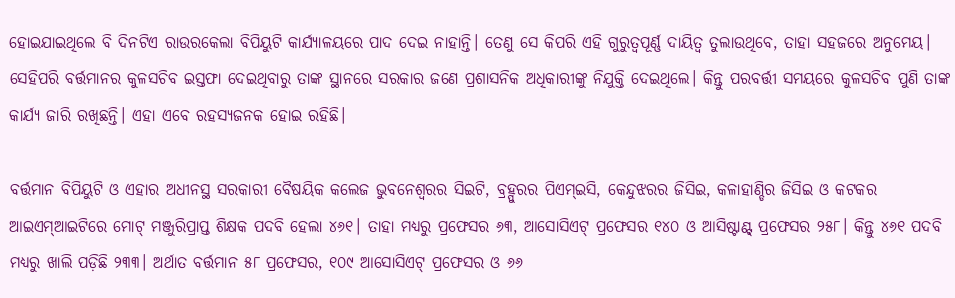ହୋଇଯାଇଥିଲେ ବି ଦିନଟିଏ ରାଉରକେଲା ବିପିୟୁଟି କାର୍ଯ୍ୟାଳୟରେ ପାଦ ଦେଇ ନାହାନ୍ତି। ତେଣୁ ସେ କିପରି ଏହି ଗୁରୁତ୍ୱପୂର୍ଣ୍ଣ ଦାୟିତ୍ୱ ତୁଲାଉଥିବେ, ତାହା ସହଜରେ ଅନୁମେୟ। ସେହିପରି ବର୍ତ୍ତମାନର କୁଳସଚିବ ଇସ୍ତଫା ଦେଇଥିବାରୁ ତାଙ୍କ ସ୍ଥାନରେ ସରକାର ଜଣେ ପ୍ରଶାସନିକ ଅଧିକାରୀଙ୍କୁ ନିଯୁକ୍ତି ଦେଇଥିଲେ। କିନ୍ତୁ ପରବର୍ତ୍ତୀ ସମୟରେ କୁଳସଚିବ ପୁଣି ତାଙ୍କ କାର୍ଯ୍ୟ ଜାରି ରଖିଛନ୍ତି। ଏହା ଏବେ ରହସ୍ୟଜନକ ହୋଇ ରହିଛି।

ବର୍ତ୍ତମାନ ବିପିୟୁଟି ଓ ଏହାର ଅଧୀନସ୍ଥ ସରକାରୀ ବୈଷୟିକ କଲେଜ ଭୁବନେଶ୍ୱରର ସିଇଟି, ବ୍ରହ୍ପୁରର ପିଏମ୍‌ଇସି, କେନ୍ଦୁଝରର ଜିସିଇ, କଳାହାଣ୍ଡିର ଜିସିଇ ଓ କଟକର ଆଇଏମ୍‌ଆଇଟିରେ ମୋଟ୍‌ ମଞ୍ଜୁରିପ୍ରାପ୍ତ ଶିକ୍ଷକ ପଦବି ହେଲା ୪୬୧। ତାହା ମଧ୍ୟରୁ ପ୍ରଫେସର ୬୩, ଆସୋସିଏଟ୍‌ ପ୍ରଫେସର ୧୪୦ ଓ ଆସିଷ୍ଟାଣ୍ଟ୍‌ ପ୍ରଫେସର ୨୫୮। କିନ୍ତୁ ୪୬୧ ପଦବି ମଧ୍ୟରୁ ଖାଲି ପଡ଼ିଛି ୨୩୩। ଅର୍ଥାତ ବର୍ତ୍ତମାନ ୫୮ ପ୍ରଫେସର, ୧୦୯ ଆସୋସିଏଟ୍‌ ପ୍ରଫେସର ଓ ୬୬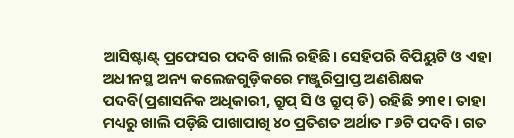ଆସିଷ୍ଟାଣ୍ଟ୍‌ ପ୍ରଫେସର ପଦବି ଖାଲି ରହିଛି। ସେହିପରି ବିପିୟୁଟି ଓ ଏହା ଅଧୀନସ୍ଥ ଅନ୍ୟ କଲେଜଗୁଡ଼ିକରେ ମଞ୍ଜୁରିପ୍ରାପ୍ତ ଅଣଶିକ୍ଷକ ପଦବି(ପ୍ରଶାସନିକ ଅଧିକାରୀ, ଗ୍ରୁପ୍‌ ସି ଓ ଗ୍ରୁପ୍‌ ଡି) ରହିଛି ୨୩୧। ତାହା ମଧ୍ୟରୁ ଖାଲି ପଡ଼ିଛି ପାଖାପାଖି ୪୦ ପ୍ରତିଶତ ଅର୍ଥାତ ୮୬ଟି ପଦବି। ଗତ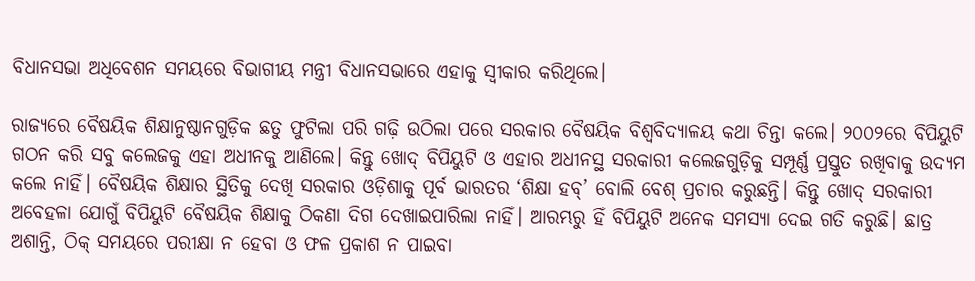ବିଧାନସଭା ଅଧିବେଶନ ସମୟରେ ବିଭାଗୀୟ ମନ୍ତ୍ରୀ ବିଧାନସଭାରେ ଏହାକୁ ସ୍ୱୀକାର କରିଥିଲେ।

ରାଜ୍ୟରେ ବୈଷୟିକ ଶିକ୍ଷାନୁଷ୍ଠାନଗୁଡ଼ିକ ଛତୁ ଫୁଟିଲା ପରି ଗଢ଼ି ଉଠିଲା ପରେ ସରକାର ବୈଷୟିକ ବିଶ୍ୱବିଦ୍ୟାଳୟ କଥା ଚିନ୍ତା କଲେ। ୨୦୦୨ରେ ବିପିୟୁଟି ଗଠନ କରି ସବୁ କଲେଜକୁ ଏହା ଅଧୀନକୁ ଆଣିଲେ। କିନ୍ତୁ ଖୋଦ୍‌ ବିପିୟୁଟି ଓ ଏହାର ଅଧୀନସ୍ଥ ସରକାରୀ କଲେଜଗୁଡ଼ିକୁ ସମ୍ପୂର୍ଣ୍ଣ ପ୍ରସ୍ତୁତ ରଖିବାକୁ ଉଦ୍ୟମ କଲେ ନାହିଁ। ବୈଷୟିକ ଶିକ୍ଷାର ସ୍ଥିତିକୁ ଦେଖି ସରକାର ଓଡ଼ିଶାକୁ ପୂର୍ବ ଭାରତର ‘ଶିକ୍ଷା ହବ୍‌’ ବୋଲି ବେଶ୍‌ ପ୍ରଚାର କରୁଛନ୍ତି। କିନ୍ତୁ ଖୋଦ୍‌ ସରକାରୀ ଅବେହଳା ଯୋଗୁଁ ବିପିୟୁଟି ବୈଷୟିକ ଶିକ୍ଷାକୁ ଠିକଣା ଦିଗ ଦେଖାଇପାରିଲା ନାହିଁ। ଆରମ୍ଭରୁ ହିଁ ବିପିୟୁଟି ଅନେକ ସମସ୍ୟା ଦେଇ ଗତି କରୁଛି। ଛାତ୍ର ଅଶାନ୍ତି, ଠିକ୍‌ ସମୟରେ ପରୀକ୍ଷା ନ ହେବା ଓ ଫଳ ପ୍ରକାଶ ନ ପାଇବା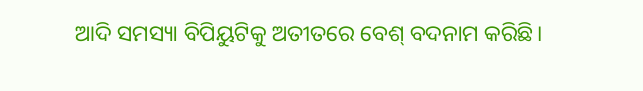ଆଦି ସମସ୍ୟା ବିପିୟୁଟିକୁ ଅତୀତରେ ବେଶ୍‌ ବଦନାମ କରିଛି।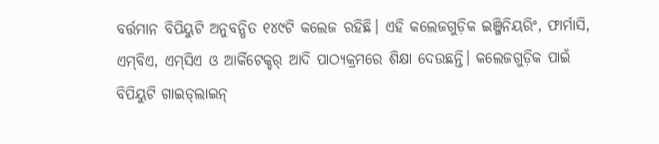ବର୍ତ୍ତମାନ ବିପିୟୁଟି ଅନୁବନ୍ଧିତ ୧୪୯ଟି କଲେଜ ରହିଛି। ଏହି କଲେଜଗୁଡ଼ିକ ଇଞ୍ଜିନିୟରିଂ, ଫାର୍ମାସି, ଏମ୍‌ବିଏ, ଏମ୍‌ସିଏ ଓ ଆର୍କିଟେକ୍ଚର୍‌ ଆଦି ପାଠ୍ୟକ୍ରମରେ ଶିକ୍ଷା ଦେଉଛନ୍ତି। କଲେଜଗୁଡ଼ିକ ପାଇଁ ବିପିୟୁଟି ଗାଇଡ୍‌ଲାଇନ୍‌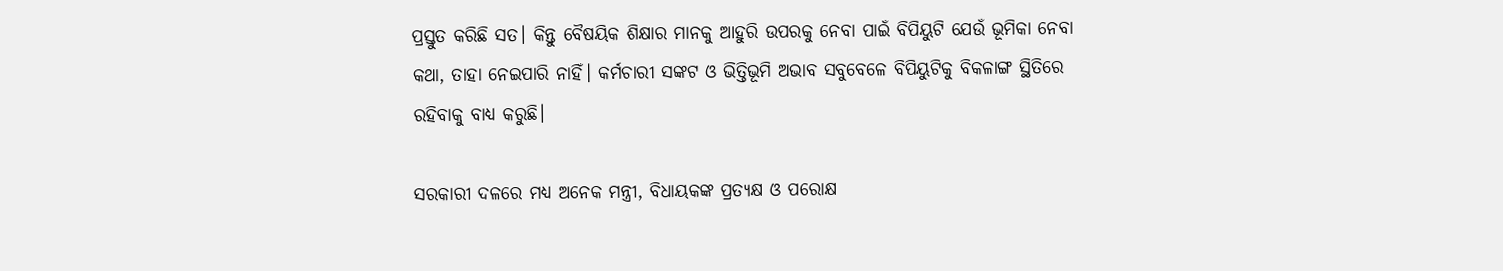ପ୍ରସ୍ତୁତ କରିଛି ସତ। କିନ୍ତୁ ବୈଷୟିକ ଶିକ୍ଷାର ମାନକୁ ଆହୁରି ଉପରକୁ ନେବା ପାଇଁ ବିପିୟୁଟି ଯେଉଁ ଭୂମିକା ନେବା କଥା, ତାହା ନେଇପାରି ନାହିଁ। କର୍ମଚାରୀ ସଙ୍କଟ ଓ ଭିତ୍ତିଭୂମି ଅଭାବ ସବୁବେଳେ ବିପିୟୁଟିକୁ ବିକଳାଙ୍ଗ ସ୍ଥିତିରେ ରହିବାକୁ ବାଧ୍ୟ କରୁଛି।

ସରକାରୀ ଦଳରେ ମଧ୍ୟ ଅନେକ ମନ୍ତ୍ରୀ, ବିଧାୟକଙ୍କ ପ୍ରତ୍ୟକ୍ଷ ଓ ପରୋକ୍ଷ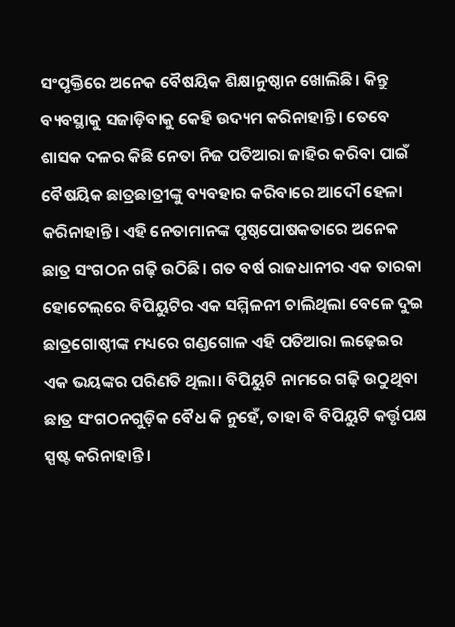ସଂପୃକ୍ତିରେ ଅନେକ ବୈଷୟିକ ଶିକ୍ଷାନୁଷ୍ଠାନ ଖୋଲିଛି। କିନ୍ତୁ ବ୍ୟବସ୍ଥାକୁ ସଜାଡ଼ିବାକୁ କେହି ଉଦ୍ୟମ କରିନାହାନ୍ତି। ତେବେ ଶାସକ ଦଳର କିଛି ନେତା ନିଜ ପତିଆରା ଜାହିର କରିବା ପାଇଁ ବୈଷୟିକ ଛାତ୍ରଛାତ୍ରୀଙ୍କୁ ବ୍ୟବହାର କରିବାରେ ଆଦୌ ହେଳା କରିନାହାନ୍ତି। ଏହି ନେତାମାନଙ୍କ ପୃଷ୍ଠପୋଷକତାରେ ଅନେକ ଛାତ୍ର ସଂଗଠନ ଗଢ଼ି ଉଠିଛି। ଗତ ବର୍ଷ ରାଜଧାନୀର ଏକ ତାରକା ହୋଟେଲ୍‌ରେ ବିପିୟୁଟିର ଏକ ସମ୍ମିଳନୀ ଚାଲିଥିଲା ବେଳେ ଦୁଇ ଛାତ୍ରଗୋଷ୍ଠୀଙ୍କ ମଧ୍ୟରେ ଗଣ୍ଡଗୋଳ ଏହି ପତିଆରା ଲଢ଼େଇର ଏକ ଭୟଙ୍କର ପରିଣତି ଥିଲା। ବିପିୟୁଟି ନାମରେ ଗଢ଼ି ଉଠୁଥିବା ଛାତ୍ର ସଂଗଠନଗୁଡ଼ିକ ବୈଧ କି ନୁହେଁ, ତାହା ବି ବିପିୟୁଟି କର୍ତ୍ତୃପକ୍ଷ ସ୍ପଷ୍ଟ କରିନାହାନ୍ତି।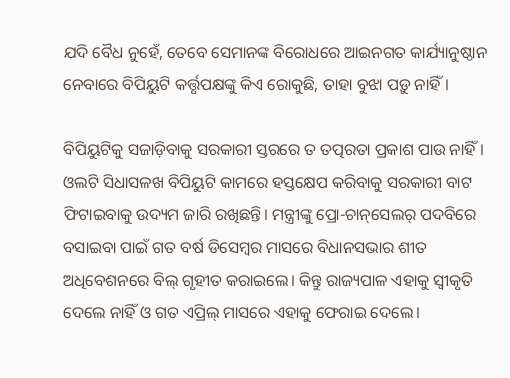ଯଦି ବୈଧ ନୁହେଁ, ତେବେ ସେମାନଙ୍କ ବିରୋଧରେ ଆଇନଗତ କାର୍ଯ୍ୟାନୁଷ୍ଠାନ ନେବାରେ ବିପିୟୁଟି କର୍ତ୍ତୃପକ୍ଷଙ୍କୁ କିଏ ରୋକୁଛି, ତାହା ବୁଝା ପଡ଼ୁ ନାହିଁ।

ବିପିୟୁଟିକୁ ସଜାଡ଼ିବାକୁ ସରକାରୀ ସ୍ତରରେ ତ ତତ୍ପରତା ପ୍ରକାଶ ପାଉ ନାହିଁ। ଓଲଟି ସିଧାସଳଖ ବିପିୟୁଟି କାମରେ ହସ୍ତକ୍ଷେପ କରିବାକୁ ସରକାରୀ ବାଟ ଫିଟାଇବାକୁ ଉଦ୍ୟମ ଜାରି ରଖିଛନ୍ତି। ମନ୍ତ୍ରୀଙ୍କୁ ପ୍ରୋ-ଚାନ୍‌ସେଲର୍‌ ପଦବିରେ ବସାଇବା ପାଇଁ ଗତ ବର୍ଷ ଡିସେମ୍ବର ମାସରେ ବିଧାନସଭାର ଶୀତ ଅଧିବେଶନରେ ବିଲ୍‌ ଗୃହୀତ କରାଇଲେ। କିନ୍ତୁ ରାଜ୍ୟପାଳ ଏହାକୁ ସ୍ୱୀକୃତି ଦେଲେ ନାହିଁ ଓ ଗତ ଏପ୍ରିଲ୍‌ ମାସରେ ଏହାକୁ ଫେରାଇ ଦେଲେ।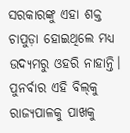ସରକାରଙ୍କୁ ଏହା ଶକ୍ତ ଚାପୁଡ଼ା ହୋଇଥିଲେ ମଧ୍ୟ ଉଦ୍ୟମରୁ ଓହରି ନାହାନ୍ତି। ପୁନର୍ବାର ଏହି ବିଲ୍‌କୁ ରାଜ୍ୟପାଳକୁ ପାଖକୁ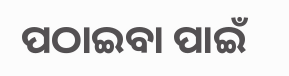ପଠାଇବା ପାଇଁ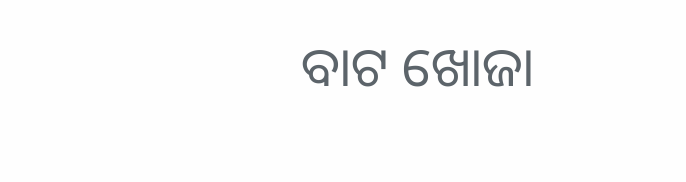ବାଟ ଖୋଜା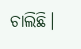ଚାଲିଛି।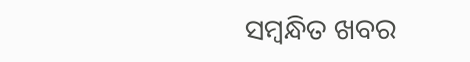ସମ୍ବନ୍ଧିତ ଖବର